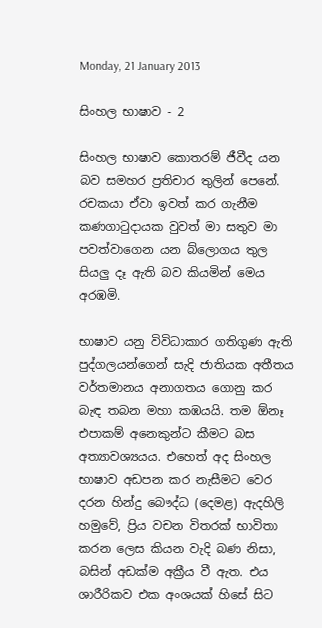Monday, 21 January 2013

සිංහල භාෂාව - 2

සිංහල භාෂාව කොතරම් ජීවීද යන බව සමහර ප්‍රතිචාර තුලින් පෙනේ. රචකයා ඒවා ඉවත් කර ගැනීම කණගාටුදායක වුවත් මා සතුව මා පවත්වාගෙන යන බ්ලොගය තුල සියලු දෑ ඇති බව කියමින් මෙය අරඹමි.

භාෂාව යනු විවිධාකාර ගතිගුණ ඇති පුද්ගලයන්ගෙන් සැදි ජාතියක අතීතය වර්තමානය අනාගතය ගොනු කර බැඳ තබන මහා කඹයයි. තම ඕනෑ එපාකම් අනෙකුන්ට කීමට බස අත්‍යාවශ්‍යයය. එහෙත් අද සිංහල භාෂාව අඩපන කර නැසීමට වෙර දරන හින්දු බෞද්ධ (දෙමළ) ඇදහිලි හමුවේ, ප්‍රිය වචන විතරක් භාවිතා කරන ලෙස කියන වැදි බණ නිසා, බසින් අඩක්ම අක්‍රීය වී ඇත. එය ශාරීරිකව එක අංශයක් හිසේ සිට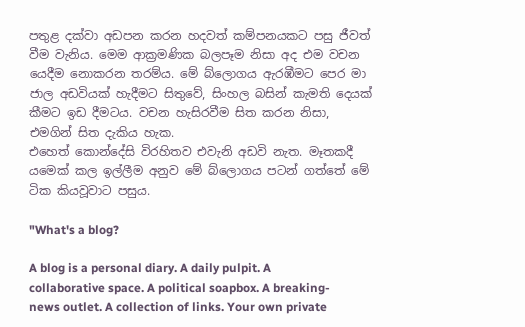පතුළ දක්වා අඩපන කරන හදවත් කම්පනයකට පසු ජීවත් වීම වැනිය. මෙම ආක්‍රමණික බලපෑම නිසා අද එම වචන යෙදීම නොකරන තරම්ය. මේ බ්ලොගය ඇරඹීමට පෙර මා ජාල අඩවියක් හැදීමට සිතුවේ, සිංහල බසින් කැමති දෙයක් කීමට ඉඩ දීමටය. වචන හැසිරවීම සිත කරන නිසා, එමගින් සිත දැකිය හැක.
එහෙත් කොන්දේසි විරහිතව එවැනි අඩවි නැත. මෑතකදී යමෙක් කල ඉල්ලීම අනුව මේ බ්ලොගය පටන් ගත්තේ මේ ටික කියවූවාට පසුය.

"What's a blog?

A blog is a personal diary. A daily pulpit. A collaborative space. A political soapbox. A breaking-news outlet. A collection of links. Your own private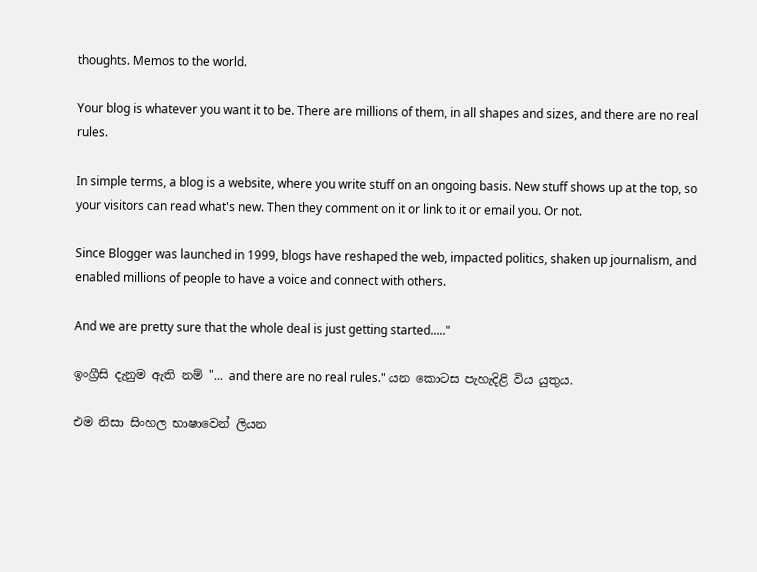thoughts. Memos to the world.

Your blog is whatever you want it to be. There are millions of them, in all shapes and sizes, and there are no real rules.

In simple terms, a blog is a website, where you write stuff on an ongoing basis. New stuff shows up at the top, so your visitors can read what's new. Then they comment on it or link to it or email you. Or not.

Since Blogger was launched in 1999, blogs have reshaped the web, impacted politics, shaken up journalism, and enabled millions of people to have a voice and connect with others.

And we are pretty sure that the whole deal is just getting started....."

ඉංග්‍රීසි දැනුම ඇති නම් "... and there are no real rules." යන කොටස පැහැදිළි විය යුතුය.

එම නිසා සිංහල භාෂාවෙන් ලියන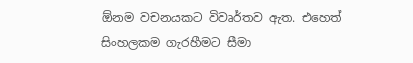ඕනම වචනයකට විවෘර්තව ඇත. එහෙත් සිංහලකම ගැරහීමට සීමා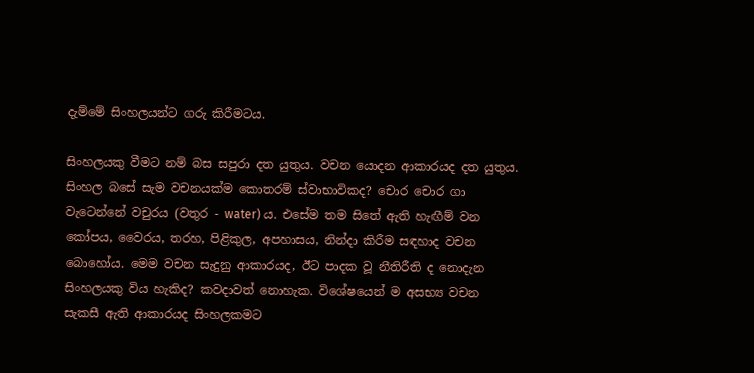දැම්මේ සිංහලයන්ට ගරු කිරීමටය.

සිංහලයකු වීමට නම් බස සපුරා දත යුතුය. වචන යොදන ආකාරයද දත යුතුය. සිංහල බසේ සැම වචනයක්ම කොතරම් ස්වාභාවිකද? චොර චොර ගා වැටෙන්නේ වචුරය (වතුර - water) ය. එසේම තම සිතේ ඇති හැඟීම් වන කෝපය, වෛරය, තරහ, පිළිකුල, අපහාසය, නින්දා කිරීම සඳහාද වචන බොහෝය. මෙම වචන සැදුනු ආකාරයද, ඊට පාදක වූ නීතිරීති ද නොදැන සිංහලයකු විය හැකිද? කවදාවත් නොහැක. විශේෂයෙන් ම අසභ්‍ය වචන සැකසී ඇති ආකාරයද සිංහලකමට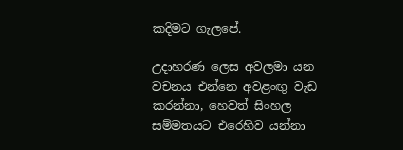කදිමට ගැලපේ.

උදාහරණ ලෙස අවලමා යන වචනය එන්නෙ අවළංඟු වැඩ කරන්නා, හෙවත් සිංහල සම්මතයට එරෙහිව යන්නා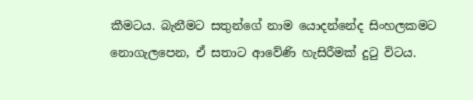කීමටය. බැනීමට සතුන්ගේ නාම යොදන්නේද සිංහලකමට නොගැලපෙන, ඒ සතාට ආවේණි හැසිරීමක් දුටු විටය.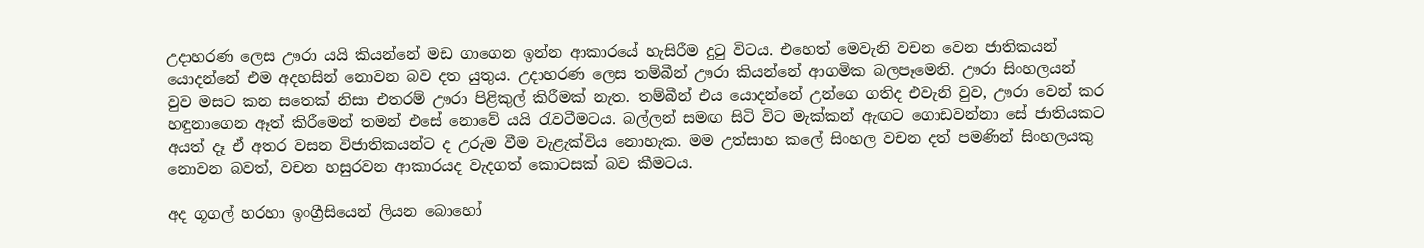උදාහරණ ලෙස ඌරා යයි කියන්නේ මඩ ගාගෙන ඉන්න ආකාරයේ හැසිරීම දුටු විටය. එහෙත් මෙවැනි වචන වෙන ජාතිකයන් යොදන්නේ එම අදහසින් නොවන බව දත යුතුය. උදාහරණ ලෙස තම්බීන් ඌරා කියන්නේ ආගමික බලපෑමෙනි. ඌරා සිංහලයන් වුව මසට කන සතෙක් නිසා එතරම් ඌරා පිළිකුල් කිරීමක් නැත. තම්බීන් එය යොදන්නේ උන්ගෙ ගතිද එවැනි වුව, ඌරා වෙන් කර හඳුනාගෙන ඈත් කිරීමෙන් තමන් එසේ නොවේ යයි රැවටීමටය. බල්ලන් සමඟ සිටි විට මැක්කන් ඇඟට ගොඩවන්නා සේ ජාතියකට අයත් දෑ ඒ අතර වසන විජාතිකයන්ට ද උරුම වීම වැළැක්විය නොහැක. මම උත්සාහ කලේ සිංහල වචන දත් පමණින් සිංහලයකු නොවන බවත්, වචන හසුරවන ආකාරයද වැදගත් කොටසක් බව කීමටය.

අද ගූගල් හරහා ඉංග්‍රීසියෙන් ලියන බොහෝ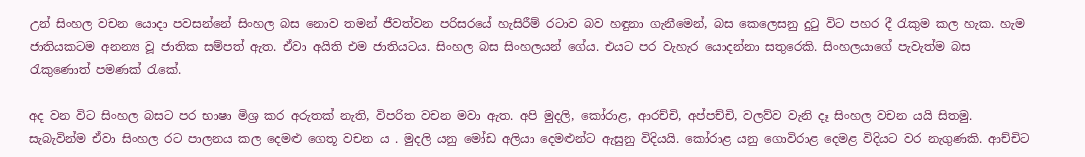උන් සිංහල වචන යොදා පවසන්නේ සිංහල බස නොව තමන් ජීවත්වන පරිසරයේ හැසිරීම් රටාව බව හඳුනා ගැනීමෙන්, බස කෙලෙසනු දුටු විට පහර දී රැකුම කල හැක. හැම ජාතියකටම අනන්‍ය වූ ජාතික සම්පත් ඇත. ඒවා අයිති එම ජාතියටය. සිංහල බස සිංහලයන් ගේය. එයට පර වැහැර යොදන්නා සතුරෙකි. සිංහලයාගේ පැවැත්ම බස රැකුණොත් පමණක් රැකේ.

අද වන විට සිංහල බසට පර භාෂා මිශ්‍ර කර අරුතක් නැති, විපරිත වචන මවා ඇත. අපි මුදලි, කෝරාළ, ආරච්චි, අප්පච්චි, වලව්ව වැනි දෑ සිංහල වචන යයි සිතමු. සැබැවින්ම ඒවා සිංහල රට පාලනය කල දෙමළු ගෙතූ වචන ය . මුදලි යනු මෝඩ අලියා දෙමළුන්ට ඇසුනු විදියයි. කෝරාළ යනු ගොවිරාළ දෙමළ විදියට වර නැගුණකි. ආච්චිට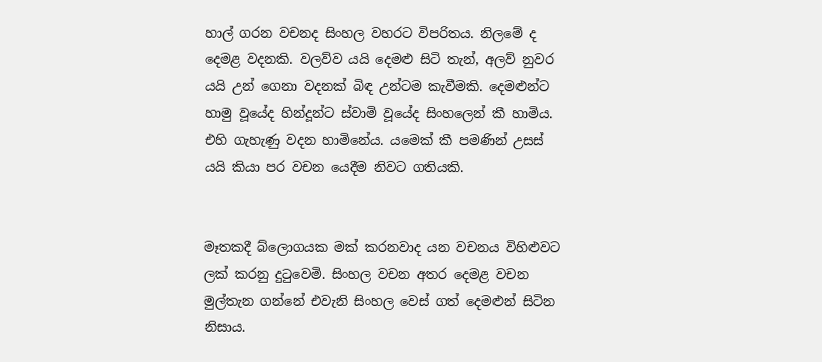හාල් ගරන වචනද සිංහල වහරට විපරිතය. නිලමේ ද දෙමළ වදනකි. වලව්ව යයි දෙමළු සිටි තැන්, අලව් නුවර යයි උන් ගෙනා වදනක් බිඳ උන්ටම කැවීමකි. දෙමළුන්ට හාමු වූයේද හින්දූන්ට ස්වාමි වූයේද සිංහලෙන් කී හාමිය. එහි ගැහැණු වදන හාමිනේය. යමෙක් කී පමණින් උසස් යයි කියා පර වචන යෙදීම නිවට ගතියකි.


මෑතකදී බ්ලොගයක මක් කරනවාද යන වචනය විහිළුවට ලක් කරනු දුටුවෙමි. සිංහල වචන අතර දෙමළ වචන මුල්තැන ගන්නේ එවැනි සිංහල වෙස් ගත් දෙමළුන් සිටින නිසාය.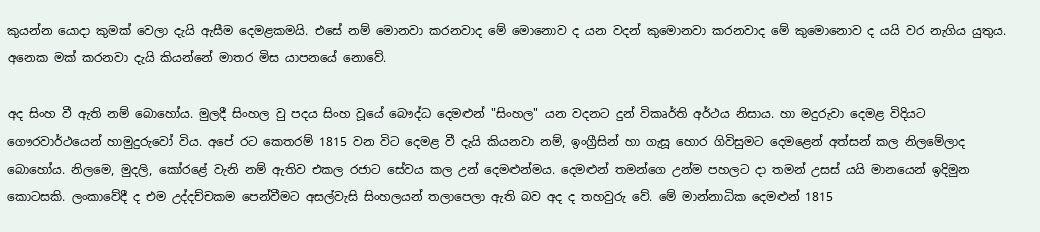කුයන්න යොදා කුමක් වෙලා දැයි ඇසීම දෙමළකමයි. එසේ නම් මොනවා කරනවාද මේ මොනොව ද යන වදන් කුමොනවා කරනවාද මේ කුමොනොව ද යයි වර නැගිය යුතුය. අනෙක මක් කරනවා දැයි කියන්නේ මාතර මිස යාපනයේ නොවේ.

අද සිංහ වී ඇති නම් බොහෝය. මුලදී සිංහල වු පදය සිංහ වූයේ බෞද්ධ දෙමළුන් "සිංහල" යන වදනට දුන් විකෘර්ති අර්ථය නිසාය. හා මදුරුවා දෙමළ විදියට ගෞරවාර්ථයෙන් හාමුදුරුවෝ විය. අපේ රට කෙතරම් 1815 වන විට දෙමළ වී දැයි කියනවා නම්, ඉංග්‍රීසින් හා ගැසූ හොර ගිවිසුමට දෙමළෙන් අත්සන් කල නිලමේලාද බොහෝය. නිලමෙ, මුදලි, කෝරළේ වැනි නම් ඇතිව එකල රජාට සේවය කල උන් දෙමළුන්මය. දෙමළුන් තමන්ගෙ උන්ම පහලට දා තමන් උසස් යයි මානයෙන් ඉදිමුන කොටසකි. ලංකාවේදී ද එම උද්දච්චකම පෙන්වීමට අසල්වැසි සිංහලයන් තලාපෙලා ඇති බව අද ද තහවුරු වේ. මේ මාන්නාධික දෙමළුන් 1815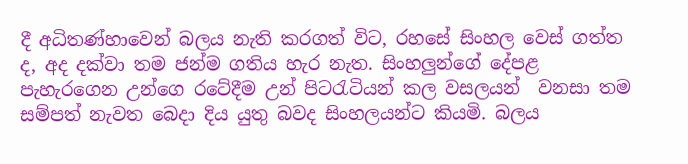දී අධිතණ්හාවෙන් බලය නැති කරගත් විට, රහසේ සිංහල වෙස් ගත්ත ද, අද දක්වා තම ජන්ම ගතිය හැර නැත. සිංහලුන්ගේ දේපළ පැහැරගෙන උන්ගෙ රටේදීම උන් පිටරැටියන් කල වසලයන්  වනසා තම සම්පත් නැවත බෙදා දිය යුතු බවද සිංහලයන්ට කියමි. බලය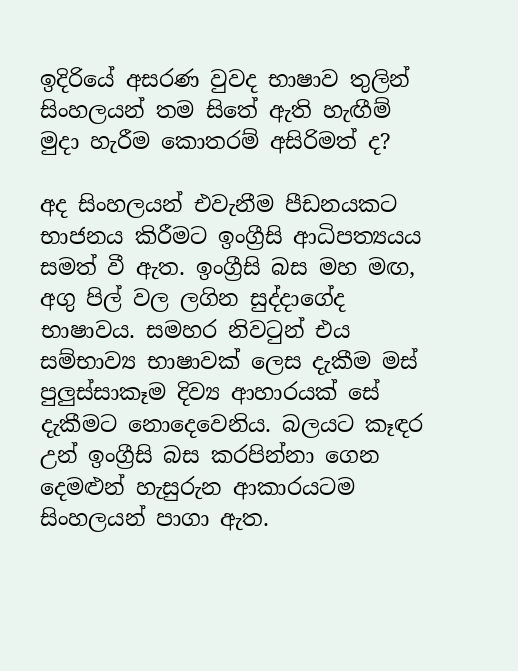ඉදිරියේ අසරණ වුවද භාෂාව තුලින් සිංහලයන් තම සිතේ ඇති හැඟීම් මුදා හැරීම කොතරම් අසිරිමත් ද?

අද සිංහලයන් එවැනීම පීඩනයකට භාජනය කිරීමට ඉංග්‍රීසි ආධිපත්‍යයය සමත් වී ඇත. ඉංග්‍රීසි බස මහ මඟ, අගු පිල් වල ලගින සුද්දාගේද භාෂාවය. සමහර නිවටුන් එය සම්භාව්‍ය භාෂාවක් ලෙස දැකීම මස් පුලුස්සාකෑම දිව්‍ය ආහාරයක් සේ දැකීමට නොදෙවෙනිය. බලයට කෑඳර උන් ඉංග්‍රීසි බස කරපින්නා ගෙන දෙමළුන් හැසුරුන ආකාරයටම සිංහලයන් පාගා ඇත.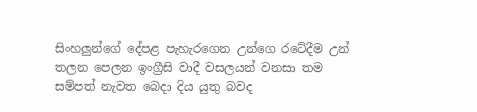සිංහලුන්ගේ දේපළ පැහැරගෙන උන්ගෙ රටේදීම උන් තලන පෙලන ඉංග්‍රීසි වාදී වසලයන් වනසා තම සම්පත් නැවත බෙදා දිය යුතු බවද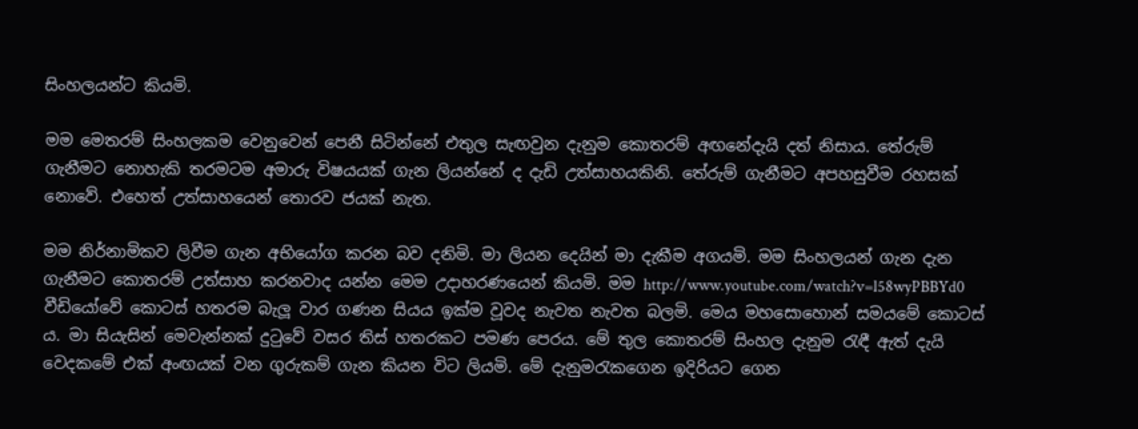සිංහලයන්ට කියමි.

මම මෙතරම් සිංහලකම වෙනුවෙන් පෙනී සිටින්නේ එතුල සැඟවුන දැනුම කොතරම් අඟනේදැයි දත් නිසාය. තේරුම් ගැනීමට නොහැකි තරමටම අමාරු විෂයයක් ගැන ලියන්නේ ද දැඩි උත්සාහයකිනි. තේරුම් ගැනීමට අපහසුවීම රහසක් නොවේ. එහෙත් උත්සාහයෙන් තොරව ජයක් නැත.

මම නිර්නාමිකව ලිවීම ගැන අභියෝග කරන බව දනිමි. මා ලියන දෙයින් මා දැකීම අගයමි. මම සිංහලයන් ගැන දැන ගැනීමට කොතරම් උත්සාහ කරනවාද යන්න මෙම උදාහරණයෙන් කියමි. මම http://www.youtube.com/watch?v=l58wyPBBYd0 වීඩියෝවේ කොටස් හතරම බැලූ වාර ගණන සියය ඉක්ම වූවද නැවත නැවත බලමි. මෙය මහසොහොන් සමයමේ කොටස් ය. මා සියැසින් මෙවැන්නක් දුටුවේ වසර තිස් හතරකට පමණ පෙරය. මේ තුල කොතරම් සිංහල දැනුම රැඳී ඇත් දැයි වෙදකමේ එක් අංඟයක් වන ගුරුකම් ගැන කියන විට ලියමි. මේ දැනුමරැකගෙන ඉදිරියට ගෙන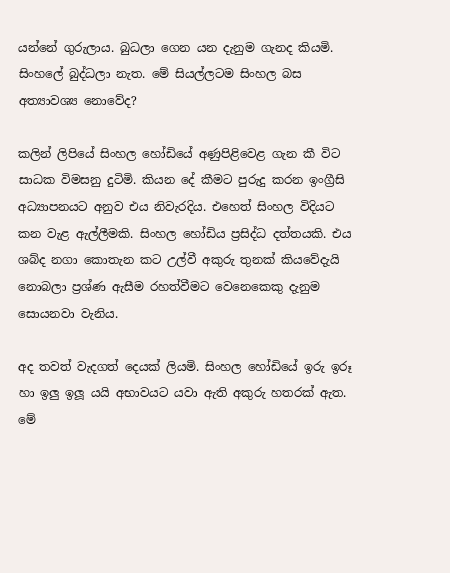යන්නේ ගුරුලාය. බුධලා ගෙන යන දැනුම ගැනද කියමි. සිංහලේ බුද්ධලා නැත. මේ සියල්ලටම සිංහල බස අත්‍යාවශ්‍ය නොවේද?

කලින් ලිපියේ සිංහල හෝඩියේ අණුපිළිවෙළ ගැන කී විට සාධක විමසනු දුටිමි. කියන දේ කීමට පුරුදු කරන ඉංග්‍රීසි අධ්‍යාපනයට අනුව එය නිවැරදිය. එහෙත් සිංහල විදියට කන වැළ ඇල්ලීමකි. සිංහල හෝඩිය ප්‍රසිද්ධ දත්තයකි. එය ශබ්ද නගා කොතැන කට උල්වී අකුරු තුනක් කියවේදැයි නොබලා ප්‍රශ්ණ ඇසීම රහත්වීමට වෙනෙකෙකු දැනුම සොයනවා වැනිය.

අද තවත් වැදගත් දෙයක් ලියමි. සිංහල හෝඩියේ ඉරු ඉරූ හා ඉලු ඉලූ යයි අභාවයට යවා ඇති අකුරු හතරක් ඇත. මේ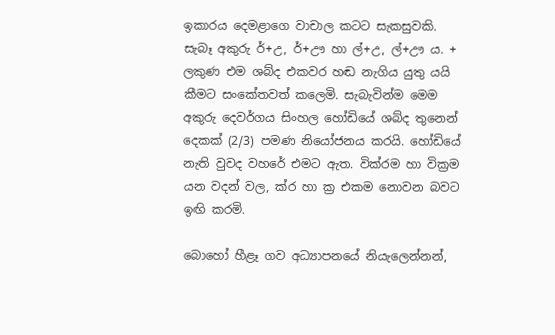ඉකාරය දෙමළාගෙ වාචාල කටට සැකසුවකි. සැබෑ අකුරු ර්+උ, ර්+ඌ හා ල්+උ, ල්+ඌ ය. + ලකුණ එම ශබ්ද එකවර හඬ නැගිය යුතු යයි කීමට සංකේතවත් කලෙමි. සැබැවින්ම මෙම අකුරු දෙවර්ගය සිංහල හෝඩියේ ශබ්ද තුනෙන් දෙකක් (2/3) පමණ නියෝජනය කරයි. හෝඩියේ  නැති වුවද වහරේ එමට ඇත. වික්රම හා වික්‍රම යන වදන් වල, ක්ර හා ක්‍ර එකම නොවන බවට ඉඟි කරමි.

බොහෝ හීළෑ ගව අධ්‍යාපනයේ නියැලෙන්නන්,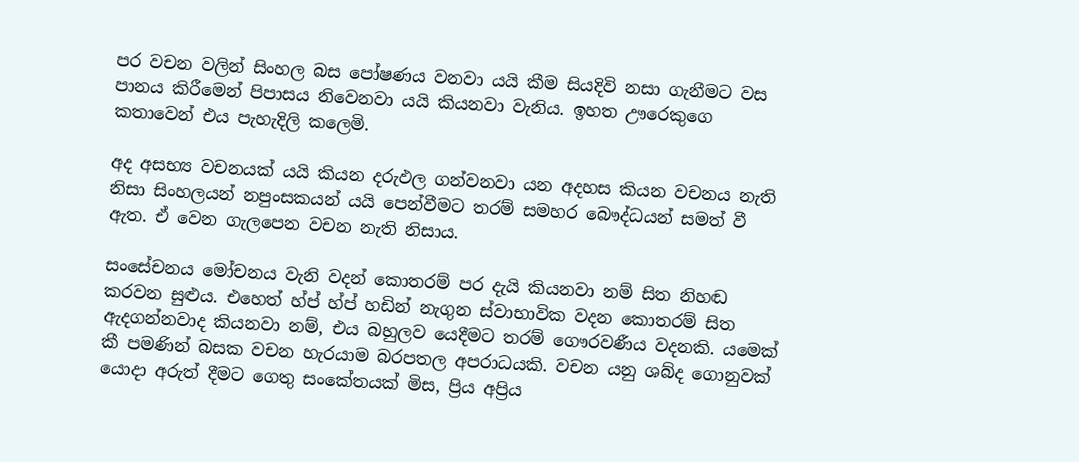පර වචන වලින් සිංහල බස පෝෂණය වනවා යයි කීම සියදිවි නසා ගැනීමට වස පානය කිරීමෙන් පිපාසය නිවෙනවා යයි කියනවා වැනිය. ඉහත ඌරෙකුගෙ කතාවෙන් එය පැහැදිලි කලෙමි.

අද අසභ්‍ය වචනයක් යයි කියන දරුඵල ගන්වනවා යන අදහස කියන වචනය නැති නිසා සිංහලයන් නපුංසකයන් යයි පෙන්වීමට තරම් සමහර බෞද්ධයන් සමත් වී ඇත. ඒ වෙන ගැලපෙන වචන නැති නිසාය.

සංසේචනය මෝචනය වැනි වදන් කොතරම් පර දැයි කියනවා නම් සිත නිහඬ කරවන සුළුය. එහෙත් හ්ප් හ්ප් හඩින් නැගුන ස්වාභාවික වදන කොතරම් සිත ඇදගන්නවාද කියනවා නම්, එය බහුලව යෙදීමට තරම් ගෞරවණීය වදනකි. යමෙක් කී පමණින් බසක වචන හැරයාම බරපතල අපරාධයකි. වචන යනු ශබ්ද ගොනුවක් යොදා අරුත් දීමට ගෙතු සංකේතයක් මිස, ප්‍රිය අප්‍රිය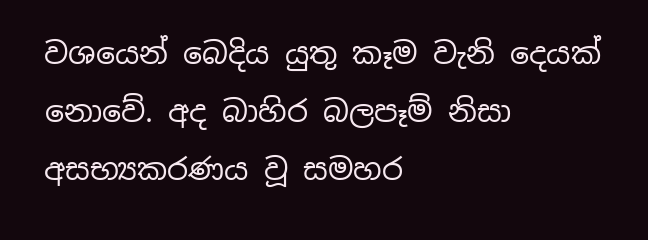වශයෙන් බෙදිය යුතු කෑම වැනි දෙයක් නොවේ. අද බාහිර බලපෑම් නිසා අසභ්‍යකරණය වූ සමහර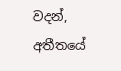වදන්, අතීතයේ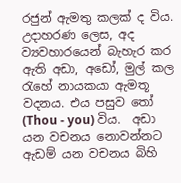රජුන් ඇමතු කලක් ද විය. උදාහරණ ලෙස, අද ව්‍යවහාරයෙන් බැහැර කර ඇති අඩා, අඩෝ, මුල් කල රැහේ නායකයා ඇමතූ වදනය. එය පසුව තෝ (Thou - you) විය.  අඩා යන වචනය නොවන්නට ඇඩම් යන වචනය බිහි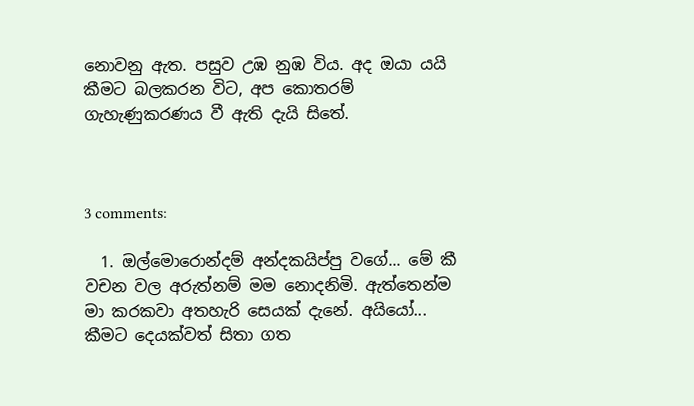නොවනු ඇත. පසුව උඹ නුඹ විය. අද ඔයා යයි කීමට බලකරන විට, අප කොතරම් ගැහැණුකරණය වී ඇති දැයි සිතේ.



3 comments:

  1. ඔල්මොරොන්දම් අන්දකයිප්පු වගේ... මේ කී වචන වල අරුත්නම් මම නොදනිමි. ඇත්තෙන්ම මා කරකවා අතහැරි සෙයක් දැනේ. අයියෝ... කීමට දෙයක්වත් සිතා ගත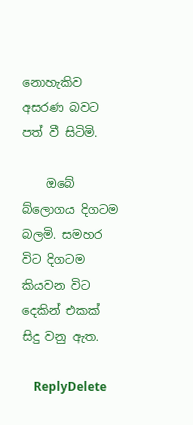නොහැකිව අසරණ බවට පත් වී සිටිමි.

    ඔබේ බ්ලොගය දිගටම බලමි. සමහර විට දිගටම කියවන විට දෙකින් එකක් සිදු වනු ඇත.

    ReplyDelete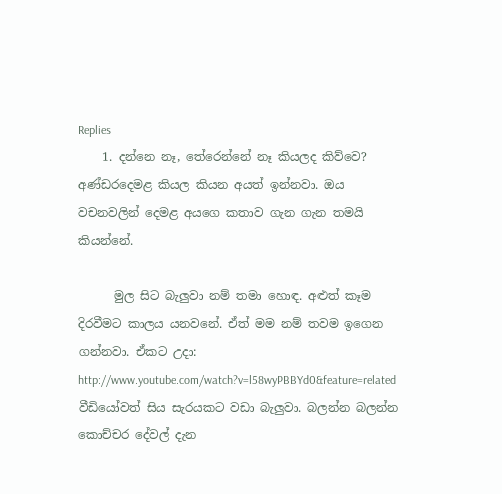Replies
    1. දන්නෙ නෑ, තේරෙන්නේ නෑ කියලද කිව්වෙ? අණ්ඩරදෙමළ කියල කියන අයත් ඉන්නවා. ඔය වචනවලින් දෙමළ අයගෙ කතාව ගැන ගැන තමයි කියන්නේ.

      මුල සිට බැලුවා නම් තමා හොඳ. අළුත් කෑම දිරවීමට කාලය යනවනේ. ඒත් මම නම් තවම ඉගෙන ගන්නවා. ඒකට උදා: http://www.youtube.com/watch?v=l58wyPBBYd0&feature=related වීඩියෝවත් සිය සැරයකට වඩා බැලුවා. බලන්න බලන්න කොච්චර දේවල් දැන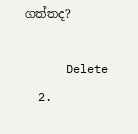ගත්තද?

      Delete
  2.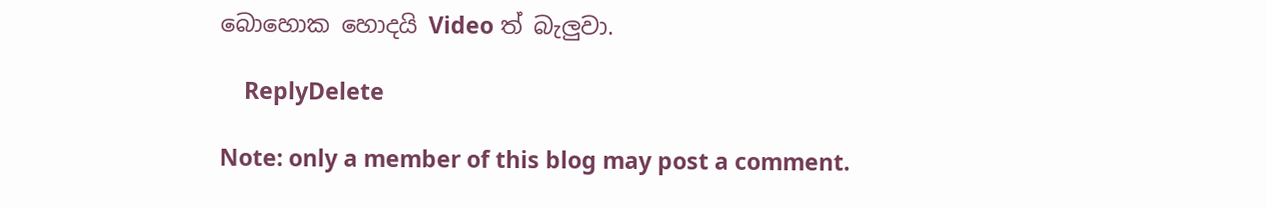බොහොක හොදයි Video ත් බැලුවා.

    ReplyDelete

Note: only a member of this blog may post a comment.